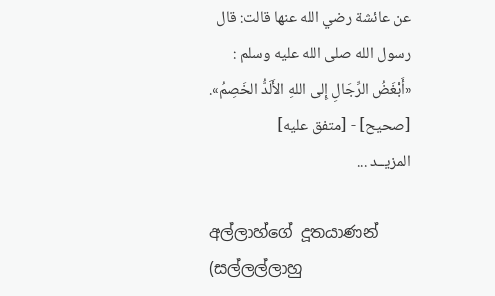عن عائشة رضي الله عنها قالت: قال رسول الله صلى الله عليه وسلم : «أَبْغَضُ الرِّجَالِ إِلى اللهِ الأَلَدُّ الخَصِمُ».
[صحيح] - [متفق عليه]
المزيــد ...

අල්ලාහ්ගේ දූතයාණන් (සල්ලල්ලාහු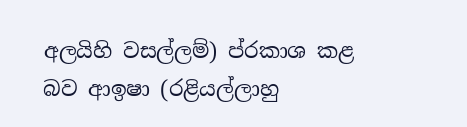අලයිහි වසල්ලම්) ප්රකාශ කළ බව ආඉෂා (රළියල්ලාහු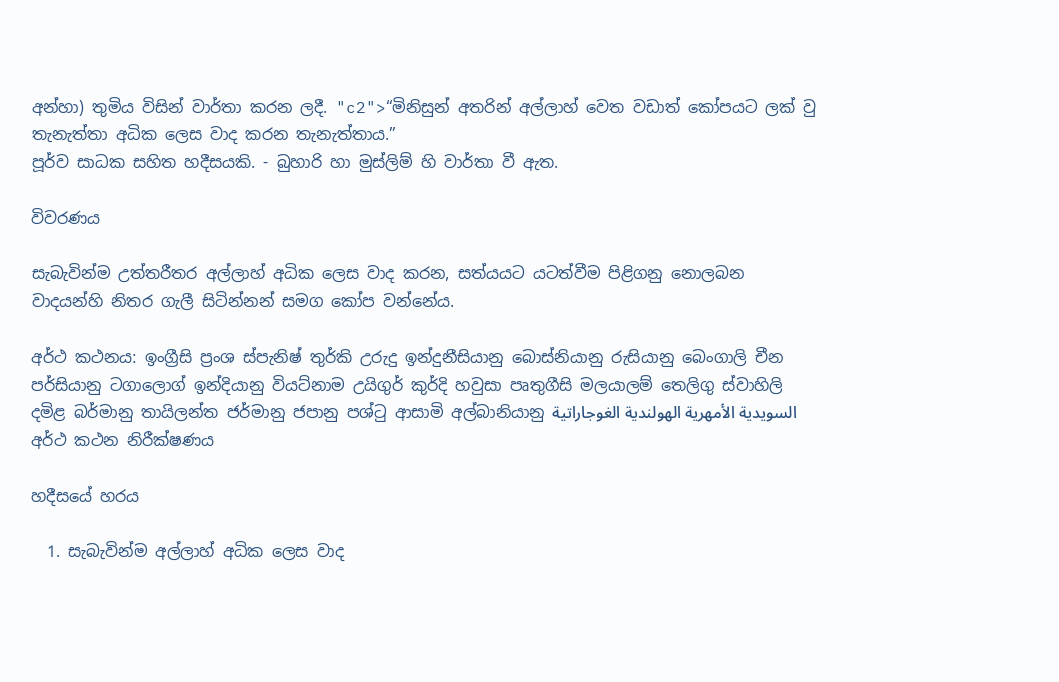අන්හා) තුමිය විසින් වාර්තා කරන ලදී. "c2">“මිනිසුන් අතරින් අල්ලාහ් වෙත වඩාත් කෝපයට ලක් වු තැනැත්තා අධික ලෙස වාද කරන තැනැත්තාය.”
පූර්ව සාධක සහිත හදීසයකි. - බුහාරි හා මුස්ලිම් හි වාර්තා වී ඇත.

විවරණය

සැබැවින්ම උත්තරීතර අල්ලාහ් අධික ලෙස වාද කරන, සත්යයට යටත්වීම පිළිගනු නොලබන වාදයන්හි නිතර ගැලී සිටින්නන් සමග කෝප වන්නේය.

අර්ථ කථනය: ඉංග්‍රීසි ප්‍රංශ ස්පැනිෂ් තුර්කි උරුදු ඉන්දුනීසියානු බොස්නියානු රුසියානු බෙංගාලි චීන පර්සියානු ටගාලොග් ඉන්දියානු වියට්නාම උයිගුර් කුර්දි හවුසා පෘතුගීසි මලයාලම් තෙලිගු ස්වාහිලි දමිළ බර්මානු තායිලන්ත ජර්මානු ජපානු පශ්ටු ආසාමි අල්බානියානු السويدية الأمهرية الهولندية الغوجاراتية
අර්ථ කථන නිරීක්ෂණය

හදීසයේ හරය

  1. සැබැවින්ම අල්ලාහ් අධික ලෙස වාද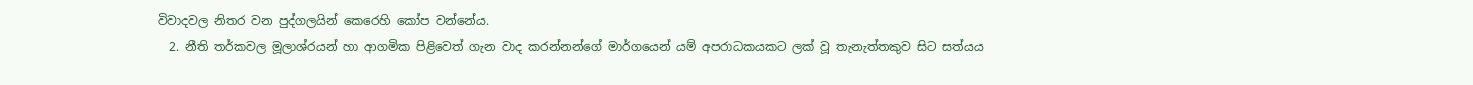විවාදවල නිතර වන පුද්ගලයින් කෙරෙහි කෝප වන්නේය.
  2. නීති තර්කවල මූලාශ්රයන් හා ආගමික පිළිවෙත් ගැන වාද කරන්නන්ගේ මාර්ගයෙන් යම් අපරාධකයකට ලක් වූ තැනැත්තකුව සිට සත්යය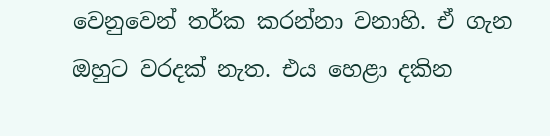වෙනුවෙන් තර්ක කරන්නා වනාහි. ඒ ගැන ඔහුට වරදක් නැත. එය හෙළා දකින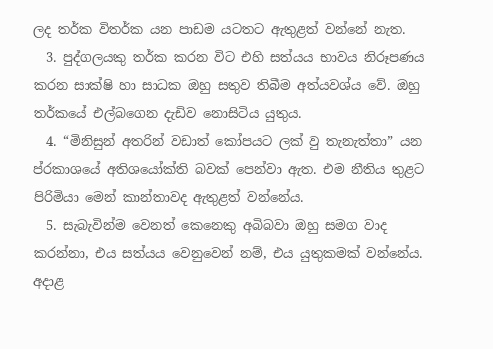ලද තර්ක විතර්ක යන පාඩම යටතට ඇතුළත් වන්නේ නැත.
  3. පුද්ගලයකු තර්ක කරන විට එහි සත්යය භාවය නිරූපණය කරන සාක්ෂි හා සාධක ඔහු සතුව තිබීම අත්යවශ්ය වේ. ඔහු තර්කයේ එල්බගෙන දැඩිව නොසිටිය යුතුය.
  4. “මිනිසුන් අතරින් වඩාත් කෝපයට ලක් වු තැනැත්තා” යන ප්රකාශයේ අතිශයෝක්ති බවක් පෙන්වා ඇත. එම නීතිය තුළට පිරිමියා මෙන් කාන්තාවද ඇතුළත් වන්නේය.
  5. සැබැවින්ම වෙනත් කෙනෙකු අබිබවා ඔහු සමග වාද කරන්නා, එය සත්යය වෙනුවෙන් නම්, එය යුතුකමක් වන්නේය. අදාළ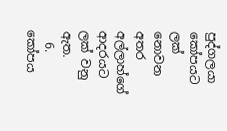පුද්ගලයා කෝපයට ලක් නොවන අතර අල්ලාහ්ගේ ආදරයට ලක් වනු ඇත.
  6. කෝපය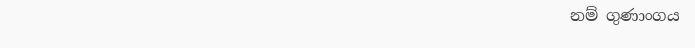නම් ගුණාංගය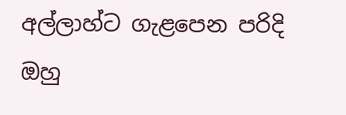අල්ලාහ්ට ගැළපෙන පරිදි ඔහු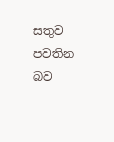සතුව පවතින බව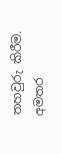තහවුරු කිරීම.
අමතර